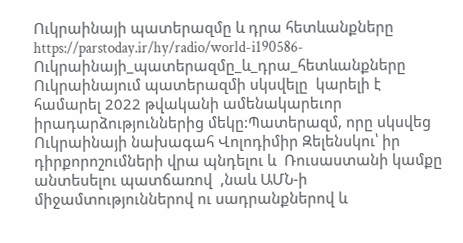Ուկրաինայի պատերազմը և դրա հետևանքները
https://parstoday.ir/hy/radio/world-i190586-Ուկրաինայի_պատերազմը_և_դրա_հետևանքները
Ուկրաինայում պատերազմի սկսվելը  կարելի է համարել 2022 թվականի ամենակարեւոր իրադարձություններից մեկը:Պատերազմ, որը սկսվեց Ուկրաինայի նախագահ Վոլոդիմիր Զելենսկու՝ իր դիրքորոշումների վրա պնդելու և  Ռուսաստանի կամքը անտեսելու պատճառով  ,նաև ԱՄՆ-ի  միջամտություններով ու սադրանքներով և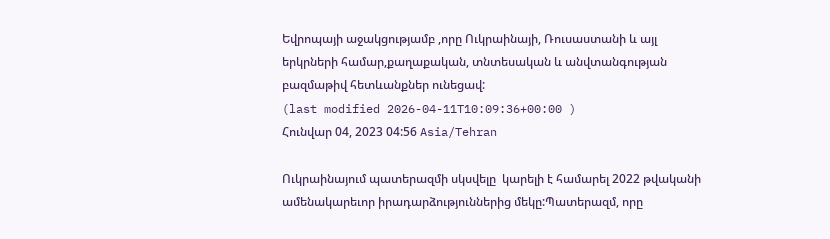Եվրոպայի աջակցությամբ ,որը Ուկրաինայի, Ռուսաստանի և այլ երկրների համար,քաղաքական, տնտեսական և անվտանգության բազմաթիվ հետևանքներ ունեցավ:
(last modified 2026-04-11T10:09:36+00:00 )
Հունվար 04, 2023 04:56 Asia/Tehran

Ուկրաինայում պատերազմի սկսվելը  կարելի է համարել 2022 թվականի ամենակարեւոր իրադարձություններից մեկը:Պատերազմ, որը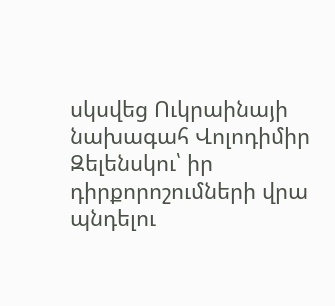սկսվեց Ուկրաինայի նախագահ Վոլոդիմիր Զելենսկու՝ իր դիրքորոշումների վրա պնդելու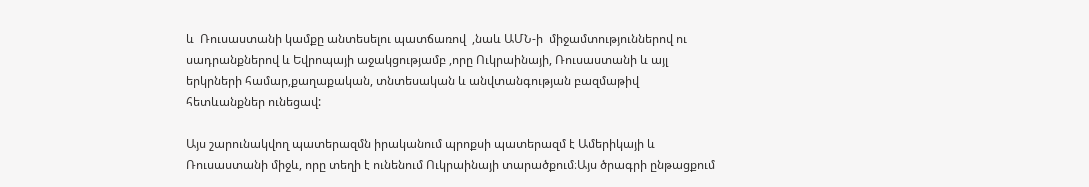և  Ռուսաստանի կամքը անտեսելու պատճառով  ,նաև ԱՄՆ-ի  միջամտություններով ու սադրանքներով և Եվրոպայի աջակցությամբ ,որը Ուկրաինայի, Ռուսաստանի և այլ երկրների համար,քաղաքական, տնտեսական և անվտանգության բազմաթիվ հետևանքներ ունեցավ:

Այս շարունակվող պատերազմն իրականում պրոքսի պատերազմ է Ամերիկայի և Ռուսաստանի միջև, որը տեղի է ունենում Ուկրաինայի տարածքում։Այս ծրագրի ընթացքում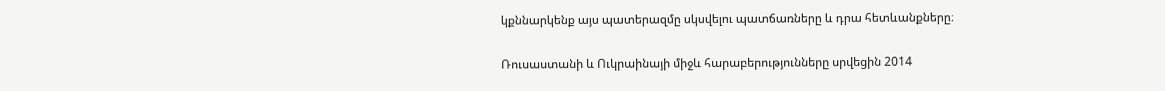կքննարկենք այս պատերազմը սկսվելու պատճառները և դրա հետևանքները։

Ռուսաստանի և Ուկրաինայի միջև հարաբերությունները սրվեցին 2014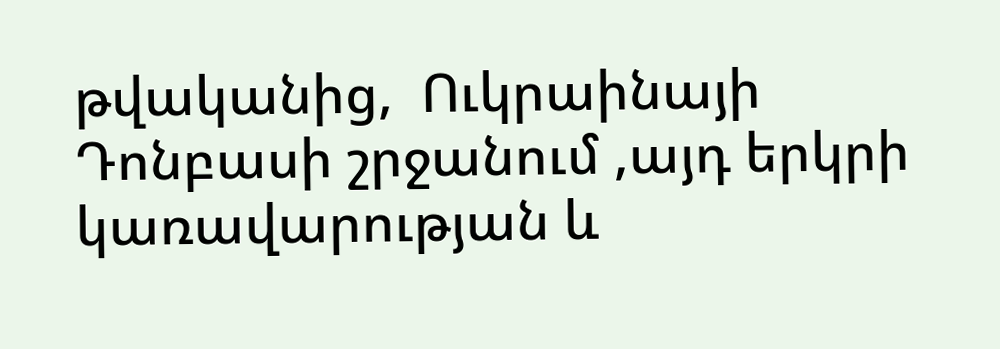թվականից,  Ուկրաինայի Դոնբասի շրջանում ,այդ երկրի կառավարության և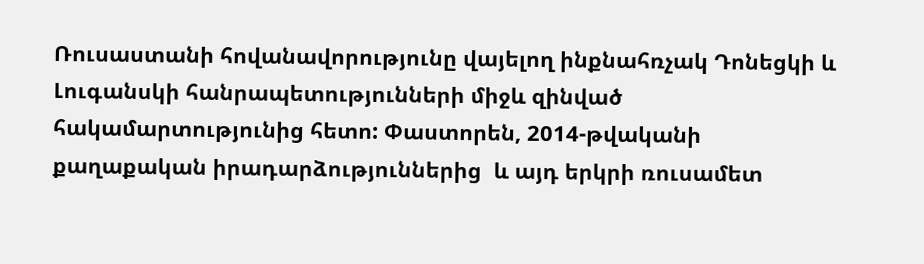Ռուսաստանի հովանավորությունը վայելող ինքնահռչակ Դոնեցկի և Լուգանսկի հանրապետությունների միջև զինված հակամարտությունից հետո: Փաստորեն, 2014-թվականի քաղաքական իրադարձություններից  և այդ երկրի ռուսամետ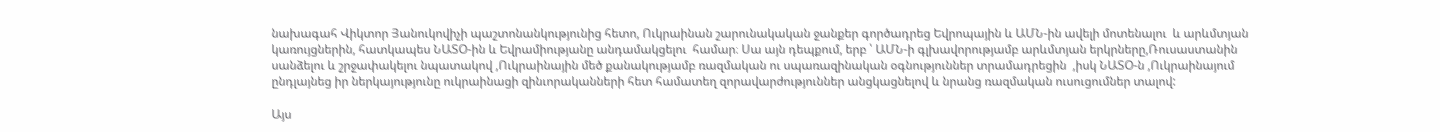նախագահ Վիկտոր Յանուկովիչի պաշտոնանկությունից հետո, Ուկրաինան շարունակական ջանքեր գործադրեց Եվրոպային և ԱՄՆ-ին ավելի մոտենալու  և արևմտյան կառույցներին, հատկապես ՆԱՏՕ-ին և Եվրամիությանը անդամակցելու  համար։ Սա այն դեպքում, երբ ՝ ԱՄՆ-ի գլխավորությամբ արևմտյան երկրները,Ռուսաստանին սանձելու և շրջափակելու նպատակով ,Ուկրաինային մեծ քանակությամբ ռազմական ու սպառազինական օգնություններ տրամադրեցին  ,իսկ ՆԱՏՕ-ն ,Ուկրաինայում ընդլայնեց իր ներկայությունը ուկրաինացի զինւորականների հետ համատեղ զորավարժություններ անցկացնելով և նրանց ռազմական ուսուցումներ տալով:

Այս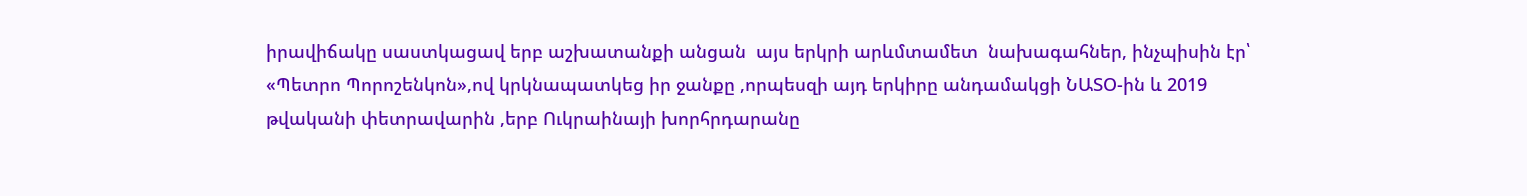իրավիճակը սաստկացավ երբ աշխատանքի անցան  այս երկրի արևմտամետ  նախագահներ, ինչպիսին էր՝ «Պետրո Պորոշենկոն»,ով կրկնապատկեց իր ջանքը ,որպեսզի այդ երկիրը անդամակցի ՆԱՏՕ-ին և 2019 թվականի փետրավարին ,երբ Ուկրաինայի խորհրդարանը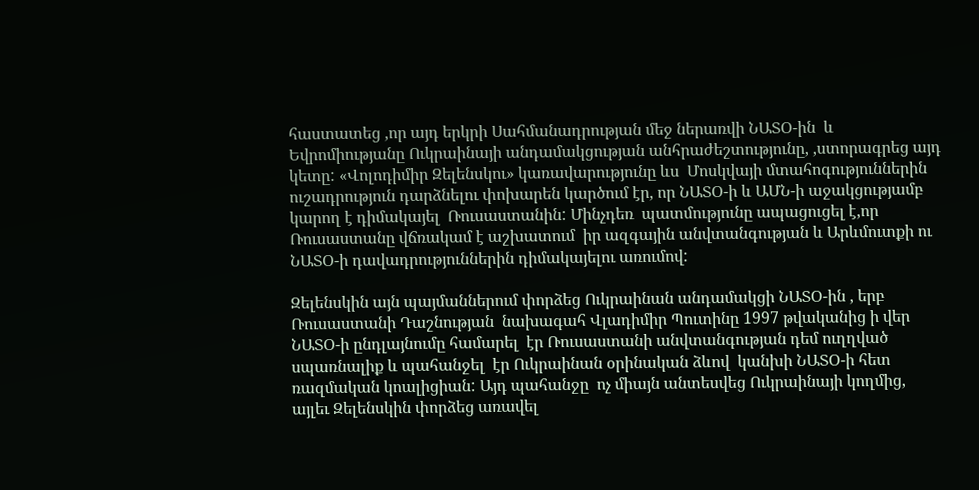հաստատեց ,որ այդ երկրի Սահմանադրության մեջ ներառվի ՆԱՏՕ-ին  և Եվրոմիությանը Ուկրաինայի անդամակցության անհրաժեշտությունը, ,ստորագրեց այդ կետը: «Վոլոդիմիր Զելենսկու» կառավարությունը ևս  Մոսկվայի մտահոգություններին ուշադրություն դարձնելու փոխարեն կարծում էր, որ ՆԱՏՕ-ի և ԱՄՆ-ի աջակցությամբ կարող է դիմակայել  Ռուսաստանին: Մինչդեռ  պատմությունը ապացուցել է,որ Ռուսաստանը վճռակամ է աշխատում  իր ազգային անվտանգության և Արևմուտքի ու ՆԱՏՕ-ի դավադրություններին դիմակայելու առումով:

Զելենսկին այն պայմաններում փորձեց Ուկրաինան անդամակցի ՆԱՏՕ-ին , երբ Ռուսաստանի Դաշնության  նախագահ Վլադիմիր Պուտինը 1997 թվականից ի վեր ՆԱՏՕ-ի ընդլայնումը համարել  էր Ռուսաստանի անվտանգության դեմ ուղղված սպառնալիք և պահանջել  էր Ուկրաինան օրինական ձևով  կանխի ՆԱՏՕ-ի հետ ռազմական կոալիցիան: Այդ պահանջը  ոչ միայն անտեսվեց Ուկրաինայի կողմից, այլեւ Զելենսկին փորձեց առավել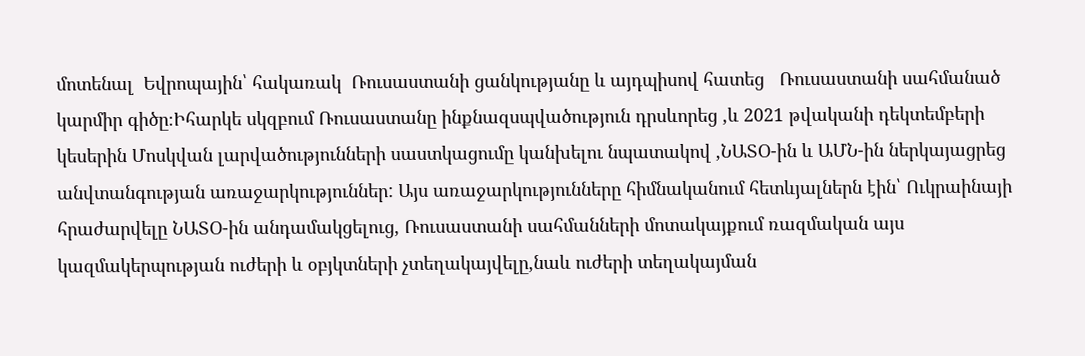մոտենալ  Եվրոպային՝ հակառակ  Ռուսաստանի ցանկությանը և այդպիսով հատեց   Ռուսաստանի սահմանած կարմիր գիծը։Իհարկե սկզբում Ռուսաստանը ինքնազսպվածություն դրսևորեց ,և 2021 թվականի դեկտեմբերի կեսերին Մոսկվան լարվածությունների սաստկացումը կանխելու նպատակով ,ՆԱՏՕ-ին և ԱՄՆ-ին ներկայացրեց անվտանգության առաջարկություններ: Այս առաջարկությունները հիմնականում հետևյալներն էին՝ Ուկրաինայի հրաժարվելը ՆԱՏՕ-ին անդամակցելուց, Ռուսաստանի սահմանների մոտակայքում ռազմական այս կազմակերպության ուժերի և օբյկտների չտեղակայվելը,նաև ուժերի տեղակայման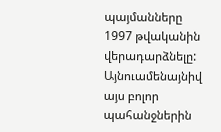պայմանները 1997 թվականին վերադարձնելը: Այնուամենայնիվ այս բոլոր պահանջներին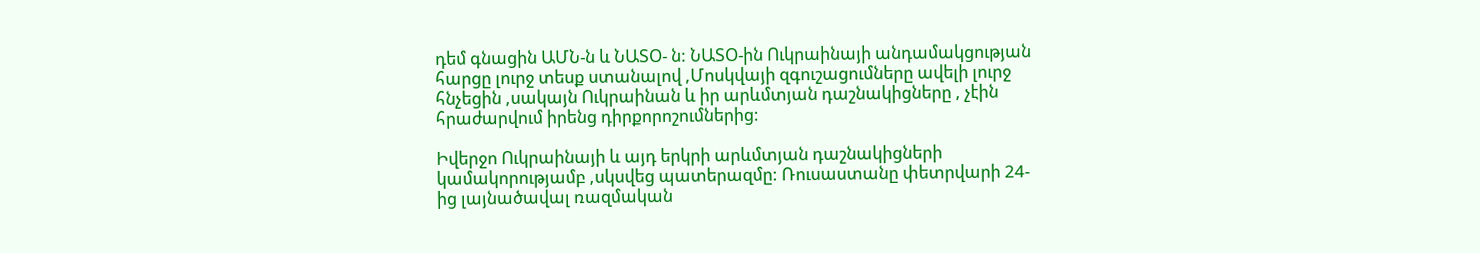դեմ գնացին ԱՄՆ-ն և ՆԱՏՕ- ն: ՆԱՏՕ-ին Ուկրաինայի անդամակցության հարցը լուրջ տեսք ստանալով ,Մոսկվայի զգուշացումները ավելի լուրջ հնչեցին ,սակայն Ուկրաինան և իր արևմտյան դաշնակիցները , չէին հրաժարվում իրենց դիրքորոշումներից:

Իվերջո Ուկրաինայի և այդ երկրի արևմտյան դաշնակիցների կամակորությամբ ,սկսվեց պատերազմը: Ռուսաստանը փետրվարի 24-ից լայնածավալ ռազմական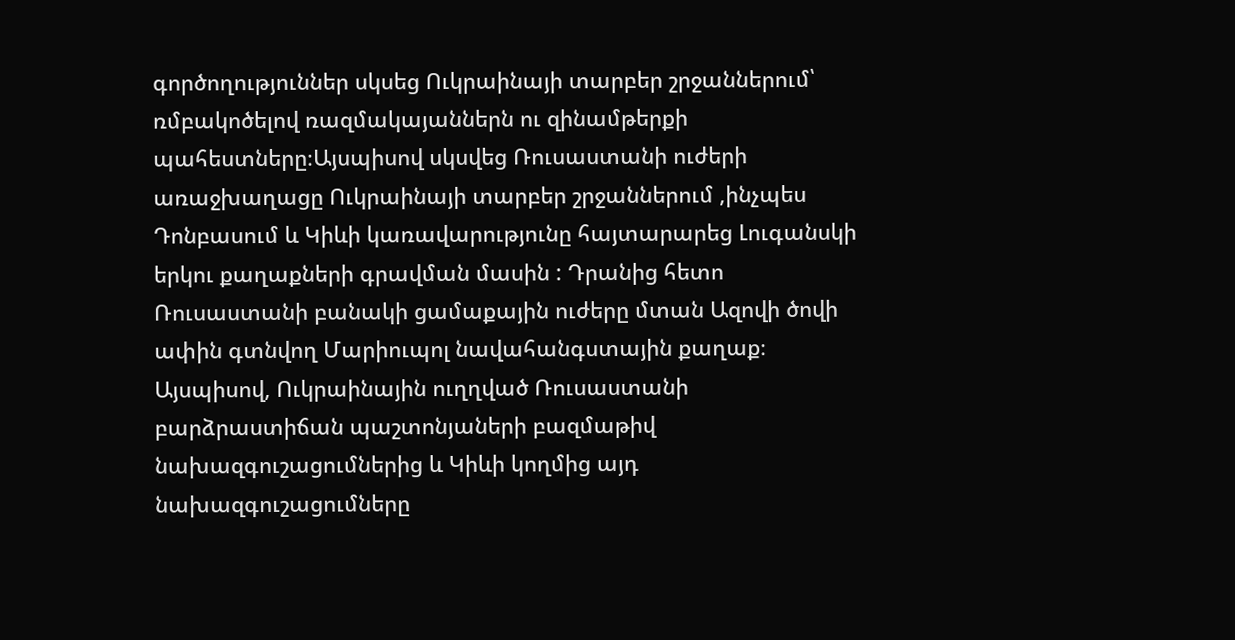գործողություններ սկսեց Ուկրաինայի տարբեր շրջաններում՝ ռմբակոծելով ռազմակայաններն ու զինամթերքի պահեստները։Այսպիսով սկսվեց Ռուսաստանի ուժերի առաջխաղացը Ուկրաինայի տարբեր շրջաններում ,ինչպես Դոնբասում և Կիևի կառավարությունը հայտարարեց Լուգանսկի երկու քաղաքների գրավման մասին : Դրանից հետո Ռուսաստանի բանակի ցամաքային ուժերը մտան Ազովի ծովի ափին գտնվող Մարիուպոլ նավահանգստային քաղաք։ Այսպիսով, Ուկրաինային ուղղված Ռուսաստանի բարձրաստիճան պաշտոնյաների բազմաթիվ նախազգուշացումներից և Կիևի կողմից այդ նախազգուշացումները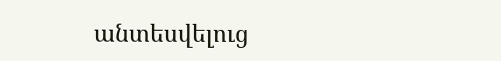անտեսվելուց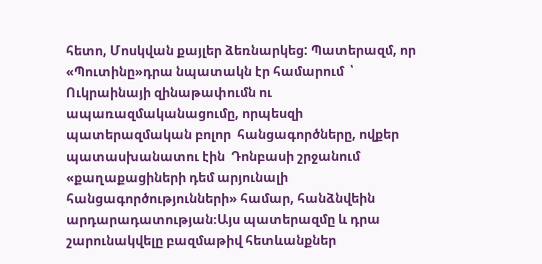հետո, Մոսկվան քայլեր ձեռնարկեց: Պատերազմ, որ «Պուտինը»դրա նպատակն էր համարում  ՝ Ուկրաինայի զինաթափումն ու ապառազմականացումը, որպեսզի պատերազմական բոլոր  հանցագործները, ովքեր պատասխանատու էին  Դոնբասի շրջանում «քաղաքացիների դեմ արյունալի հանցագործությունների» համար, հանձնվեին արդարադատության։Այս պատերազմը և դրա շարունակվելը բազմաթիվ հետևանքներ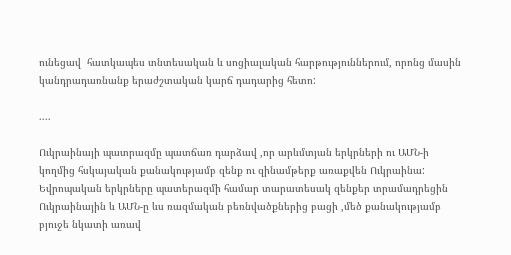ունեցավ  հատկապես տնտեսական և սոցիալական հարթություններում, որոնց մասին  կանդրադառնանք երաժշտական կարճ դադարից հետո:

....

Ուկրաինայի պատրազմը պատճառ դարձավ ,որ արևմտյան երկրների ու ԱՄՆ-ի կողմից հսկայական քանակությամբ զենք ու զինամթերք առաքվեն Ուկրաինա: Եվրոպական երկրները պատերազմի համար տարատեսակ զենքեր տրամադրեցին Ուկրաինային և ԱՄՆ-ը ևս ռազմական բեռնվածքներից բացի ,մեծ քանակությամբ բյուջե նկատի առավ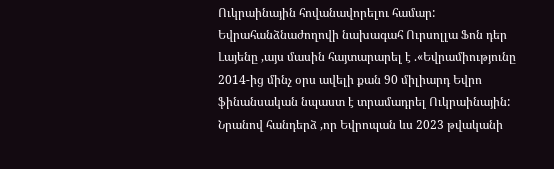Ուկրաինային հովանավորելու համար: Եվրահանձնաժողովի նախագահ Ուրսոլլա Ֆոն դեր Լայենը ,այս մասին հայտարարել է .«Եվրամիությունը 2014-ից մինչ օրս ավելի քան 90 միլիարդ Եվրո  ֆինանսական նպաստ է տրամադրել Ուկրաինային: Նրանով հանդերձ ,որ Եվրոպան ևս 2023 թվականի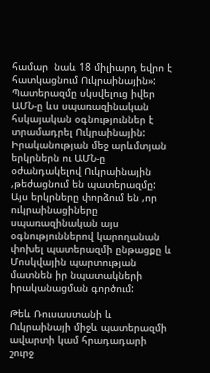համար  նաև 18 միլիարդ եվրո է հատկացնում Ուկրաինային»: Պատերազմը սկսվելուց իվեր ԱՄՆ-ը ևս սպառազինական հսկայական օգնություններ է տրամադրել Ուկրաինային: Իրականության մեջ արևմտյան երկրներն ու ԱՄՆ-ը օժանդակելով Ուկրաինային ,թեժացնում են պատերազմը: Այս երկրները փորձում են ,որ ուկրաինացիները սպառազինական այս օգնություններով կարողանան փոխել պատերազմի ընթացքը և Մոսկվային պարտության մատնեն իր նպատակների իրականացման գործում:

Թեև Ռուսաստանի և Ուկրաինայի միջև պատերազմի ավարտի կամ հրադադարի շուրջ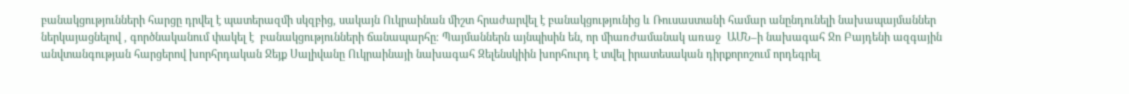բանակցությունների հարցը դրվել է պատերազմի սկզբից, սակայն Ուկրաինան միշտ հրաժարվել է բանակցությունից և Ռուսաստանի համար անընդունելի նախապայմաններ ներկայացնելով , գործնականում փակել է  բանակցությունների ճանապարհը։ Պայմաններն այնպիսին են, որ միառժամանակ առաջ  ԱՄՆ–ի նախագահ Ջո Բայդենի ազգային անվտանգության հարցերով խորհրդական Ջեյք Սալիվանը Ուկրաինայի նախագահ Զելենսկիին խորհուրդ է տվել իրատեսական դիրքորոշում որդեգրել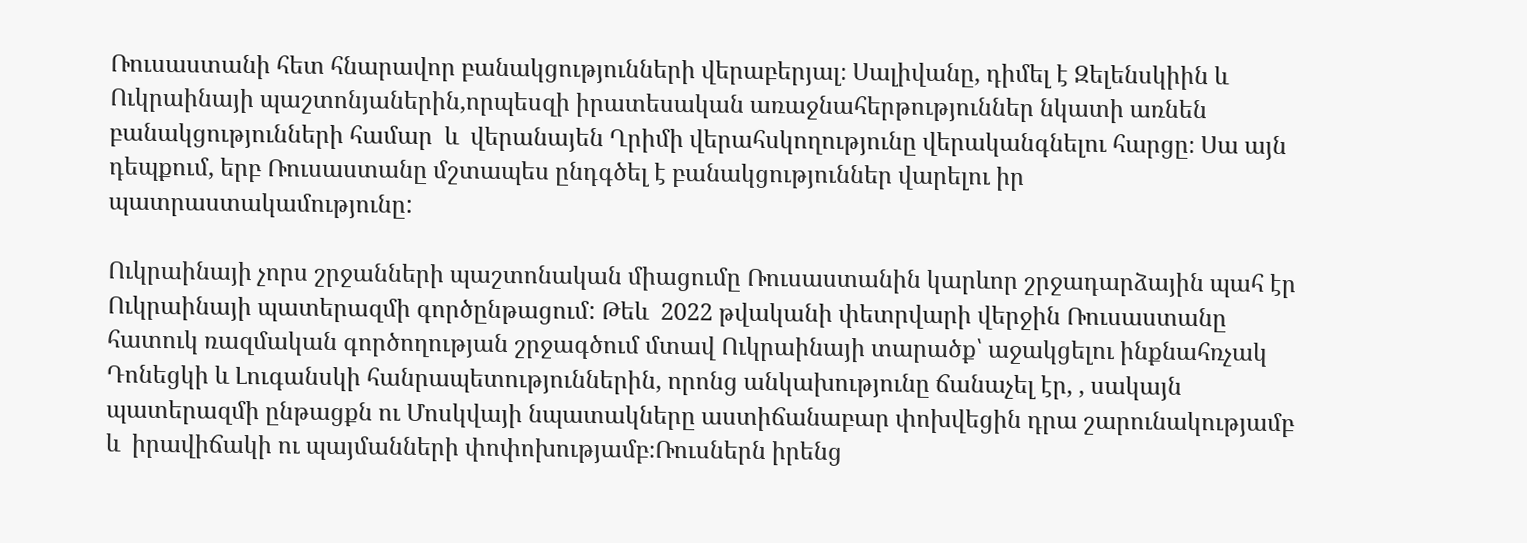Ռուսաստանի հետ հնարավոր բանակցությունների վերաբերյալ։ Սալիվանը, դիմել է Զելենսկիին և Ուկրաինայի պաշտոնյաներին,որպեսզի իրատեսական առաջնահերթություններ նկատի առնեն բանակցությունների համար  և  վերանայեն Ղրիմի վերահսկողությունը վերականգնելու հարցը։ Սա այն դեպքում, երբ Ռուսաստանը մշտապես ընդգծել է բանակցություններ վարելու իր պատրաստակամությունը:

Ուկրաինայի չորս շրջանների պաշտոնական միացումը Ռուսաստանին կարևոր շրջադարձային պահ էր Ուկրաինայի պատերազմի գործընթացում: Թեև  2022 թվականի փետրվարի վերջին Ռուսաստանը հատուկ ռազմական գործողության շրջագծում մտավ Ուկրաինայի տարածք՝ աջակցելու ինքնահռչակ Դոնեցկի և Լուգանսկի հանրապետություններին, որոնց անկախությունը ճանաչել էր, , սակայն պատերազմի ընթացքն ու Մոսկվայի նպատակները աստիճանաբար փոխվեցին դրա շարունակությամբ և  իրավիճակի ու պայմանների փոփոխությամբ։Ռուսներն իրենց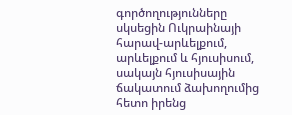գործողությունները սկսեցին Ուկրաինայի հարավ-արևելքում, արևելքում և հյուսիսում, սակայն հյուսիսային ճակատում ձախողումից հետո իրենց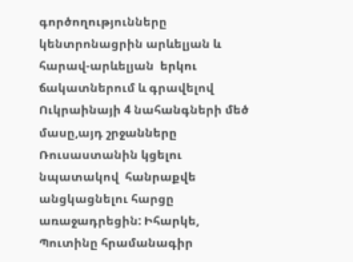գործողությունները կենտրոնացրին արևելյան և հարավ-արևելյան  երկու ճակատներում և գրավելով Ուկրաինայի 4 նահանգների մեծ մասը,այդ շրջանները Ռուսաստանին կցելու նպատակով  հանրաքվե անցկացնելու հարցը առաջադրեցին: Իհարկե, Պուտինը հրամանագիր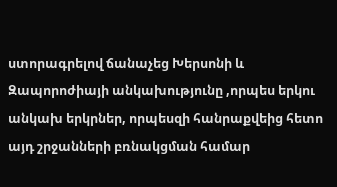ստորագրելով ճանաչեց Խերսոնի և Զապորոժիայի անկախությունը ,որպես երկու անկախ երկրներ, որպեսզի հանրաքվեից հետո այդ շրջանների բռնակցման համար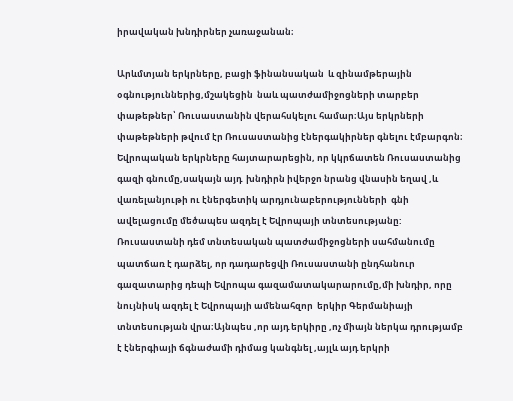իրավական խնդիրներ չառաջանան։

Արևմտյան երկրները, բացի ֆինանսական  և զինամթերային օգնություններից,մշակեցին  նաև պատժամիջոցների տարբեր փաթեթներ՝ Ռուսաստանին վերահսկելու համար։Այս երկրների փաթեթների թվում էր Ռուսաստանից էներգակիրներ գնելու էմբարգոն։ Եվրոպական երկրները հայտարարեցին, որ կկրճատեն Ռուսաստանից գազի գնումը,սակայն այդ  խնդիրն իվերջո նրանց վնասին եղավ ,և վառելանյութի ու էներգետիկ արդյունաբերությունների  գնի ավելացումը մեծապես ազդել է Եվրոպայի տնտեսությանը: Ռուսաստանի դեմ տնտեսական պատժամիջոցների սահմանումը պատճառ է դարձել, որ դադարեցվի Ռուսաստանի ընդհանուր  գազատարից դեպի Եվրոպա գազամատակարարումը,մի խնդիր, որը նույնիսկ ազդել է Եվրոպայի ամենահզոր  երկիր Գերմանիայի տնտեսության վրա։Այնպես ,որ այդ երկիրը ,ոչ միայն ներկա դրությամբ է էներգիայի ճգնաժամի դիմաց կանգնել ,այլև այդ երկրի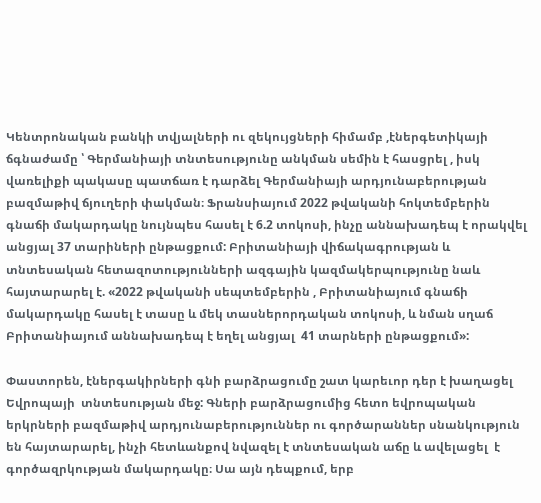Կենտրոնական բանկի տվյալների ու զեկույցների հիմամբ ,էներգետիկայի ճգնաժամը ՝ Գերմանիայի տնտեսությունը անկման սեմին է հասցրել , իսկ վառելիքի պակասը պատճառ է դարձել Գերմանիայի արդյունաբերության բազմաթիվ ճյուղերի փակման։ Ֆրանսիայում 2022 թվականի հոկտեմբերին գնաճի մակարդակը նույնպես հասել է 6.2 տոկոսի, ինչը աննախադեպ է որակվել անցյալ 37 տարիների ընթացքում: Բրիտանիայի վիճակագրության և տնտեսական հետազոտությունների ազգային կազմակերպությունը նաև հայտարարել է. «2022 թվականի սեպտեմբերին , Բրիտանիայում գնաճի մակարդակը հասել է տասը և մեկ տասներորդական տոկոսի, և նման սղաճ Բրիտանիայում աննախադեպ է եղել անցյալ  41 տարների ընթացքում»:

Փաստորեն, էներգակիրների գնի բարձրացումը շատ կարեւոր դեր է խաղացել Եվրոպայի  տնտեսության մեջ: Գների բարձրացումից հետո եվրոպական երկրների բազմաթիվ արդյունաբերություններ ու գործարաններ սնանկություն են հայտարարել, ինչի հետևանքով նվազել է տնտեսական աճը և ավելացել  է գործազրկության մակարդակը։ Սա այն դեպքում, երբ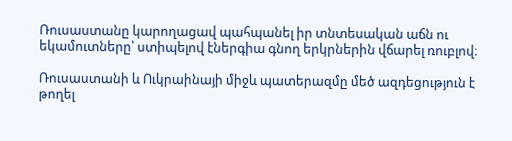Ռուսաստանը կարողացավ պահպանել իր տնտեսական աճն ու եկամուտները՝ ստիպելով էներգիա գնող երկրներին վճարել ռուբլով։

Ռուսաստանի և Ուկրաինայի միջև պատերազմը մեծ ազդեցություն է թողել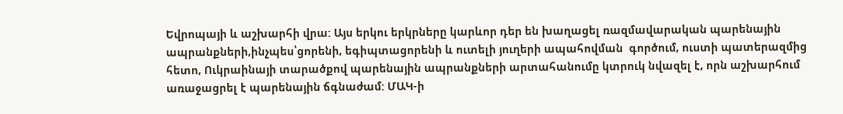Եվրոպայի և աշխարհի վրա: Այս երկու երկրները կարևոր դեր են խաղացել ռազմավարական պարենային ապրանքների,ինչպես՝ցորենի, եգիպտացորենի և ուտելի յուղերի ապահովման  գործում, ուստի պատերազմից հետո, Ուկրաինայի տարածքով պարենային ապրանքների արտահանումը կտրուկ նվազել է, որն աշխարհում առաջացրել է պարենային ճգնաժամ: ՄԱԿ-ի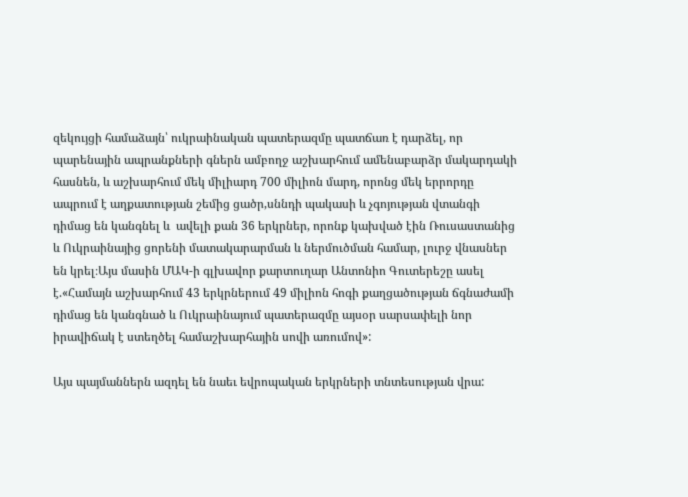զեկույցի համաձայն՝ ուկրաինական պատերազմը պատճառ է դարձել, որ պարենային ապրանքների գներն ամբողջ աշխարհում ամենաբարձր մակարդակի հասնեն, և աշխարհում մեկ միլիարդ 700 միլիոն մարդ, որոնց մեկ երրորդը ապրում է աղքատության շեմից ցածր,սննդի պակասի և չգոյության վտանգի դիմաց են կանգնել և  ավելի քան 36 երկրներ, որոնք կախված էին Ռուսաստանից և Ուկրաինայից ցորենի մատակարարման և ներմուծման համար, լուրջ վնասներ են կրել։Այս մասին ՄԱԿ-ի գլխավոր քարտուղար Անտոնիո Գուտերեշը ասել է.«Համայն աշխարհում 43 երկրներում 49 միլիոն հոգի քաղցածության ճգնաժամի դիմաց են կանգնած և Ուկրաինայում պատերազմը այսօր սարսափելի նոր իրավիճակ է ստեղծել համաշխարհային սովի առումով»:

Այս պայմաններն ազդել են նաեւ եվրոպական երկրների տնտեսության վրա: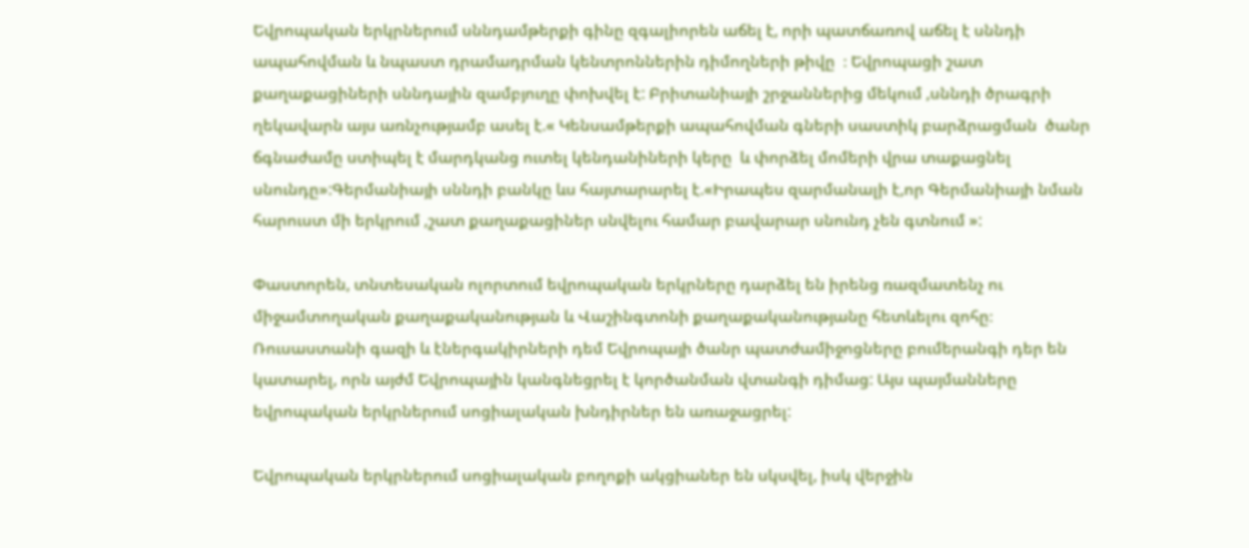Եվրոպական երկրներում սննդամթերքի գինը զգալիորեն աճել է, որի պատճառով աճել է սննդի ապահովման և նպաստ դրամադրման կենտրոններին դիմողների թիվը  ։ Եվրոպացի շատ քաղաքացիների սննդային զամբյուղը փոխվել է: Բրիտանիայի շրջաններից մեկում ,սննդի ծրագրի ղեկավարն այս առնչությամբ ասել է.« Կենսամթերքի ապահովման գների սաստիկ բարձրացման  ծանր ճգնաժամը ստիպել է մարդկանց ուտել կենդանիների կերը  և փորձել մոմերի վրա տաքացնել սնունդը»:Գերմանիայի սննդի բանկը ևս հայտարարել է.«Իրապես զարմանալի է,որ Գերմանիայի նման հարուստ մի երկրում ,շատ քաղաքացիներ սնվելու համար բավարար սնունդ չեն գտնում »:

Փաստորեն, տնտեսական ոլորտում եվրոպական երկրները դարձել են իրենց ռազմատենչ ու միջամտողական քաղաքականության և Վաշինգտոնի քաղաքականությանը հետևելու զոհը։ Ռուսաստանի գազի և էներգակիրների դեմ Եվրոպայի ծանր պատժամիջոցները բումերանգի դեր են կատարել, որն այժմ Եվրոպային կանգնեցրել է կործանման վտանգի դիմաց: Այս պայմանները եվրոպական երկրներում սոցիալական խնդիրներ են առաջացրել:

Եվրոպական երկրներում սոցիալական բողոքի ակցիաներ են սկսվել, իսկ վերջին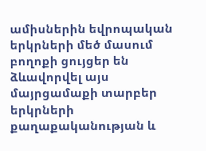ամիսներին եվրոպական երկրների մեծ մասում բողոքի ցույցեր են ձևավորվել այս մայրցամաքի տարբեր երկրների քաղաքականության և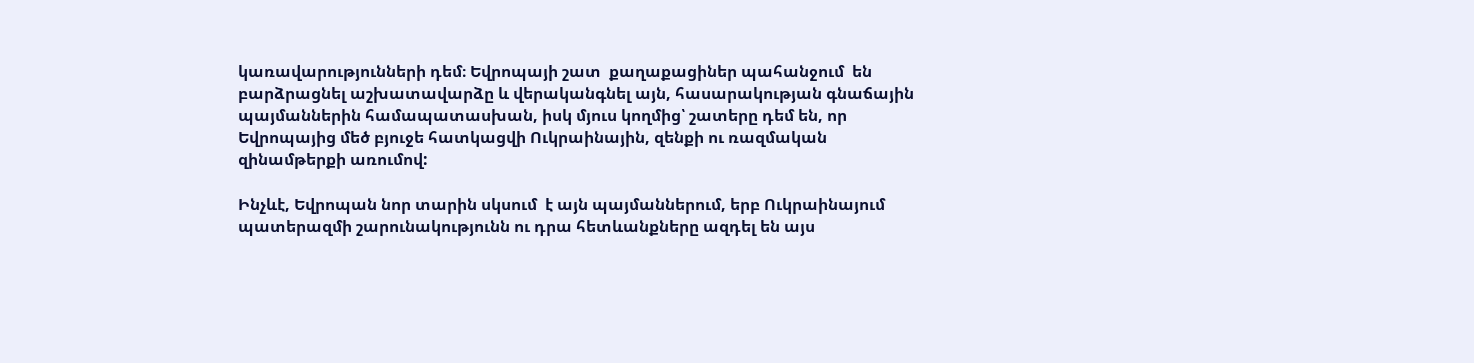կառավարությունների դեմ։ Եվրոպայի շատ  քաղաքացիներ պահանջում  են բարձրացնել աշխատավարձը և վերականգնել այն, հասարակության գնաճային պայմաններին համապատասխան, իսկ մյուս կողմից՝ շատերը դեմ են, որ Եվրոպայից մեծ բյուջե հատկացվի Ուկրաինային, զենքի ու ռազմական զինամթերքի առումով:

Ինչևէ, Եվրոպան նոր տարին սկսում  է այն պայմաններում, երբ Ուկրաինայում պատերազմի շարունակությունն ու դրա հետևանքները ազդել են այս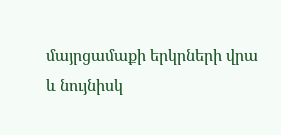մայրցամաքի երկրների վրա և նույնիսկ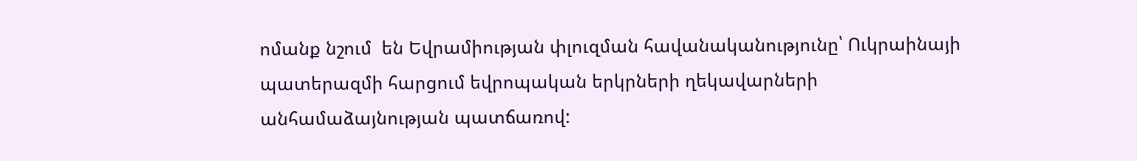ոմանք նշում  են Եվրամիության փլուզման հավանականությունը՝ Ուկրաինայի պատերազմի հարցում եվրոպական երկրների ղեկավարների անհամաձայնության պատճառով: